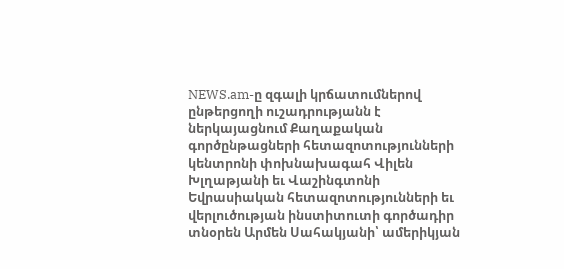NEWS.am-ը զգալի կրճատումներով ընթերցողի ուշադրությանն է ներկայացնում Քաղաքական գործընթացների հետազոտությունների կենտրոնի փոխնախագահ Վիլեն Խլղաթյանի եւ Վաշինգտոնի Եվրասիական հետազոտությունների եւ վերլուծության ինստիտուտի գործադիր տնօրեն Արմեն Սահակյանի՝ ամերիկյան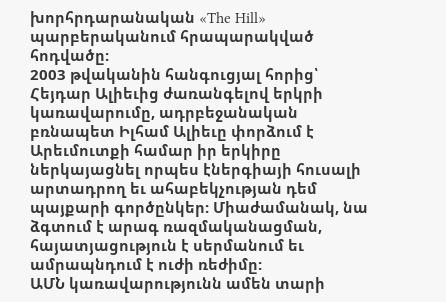խորհրդարանական «The Hill» պարբերականում հրապարակված հոդվածը:
2003 թվականին հանգուցյալ հորից՝ Հեյդար Ալիեւից ժառանգելով երկրի կառավարումը, ադրբեջանական բռնապետ Իլհամ Ալիեւը փորձում է Արեւմուտքի համար իր երկիրը ներկայացնել որպես էներգիայի հուսալի արտադրող եւ ահաբեկչության դեմ պայքարի գործընկեր: Միաժամանակ, նա ձգտում է արագ ռազմականացման, հայատյացություն է սերմանում եւ ամրապնդում է ուժի ռեժիմը:
ԱՄՆ կառավարությունն ամեն տարի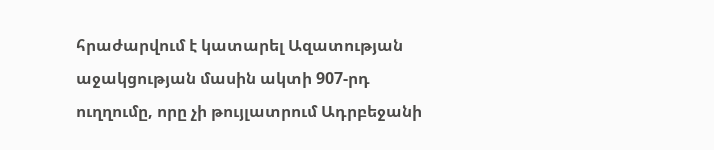հրաժարվում է կատարել Ազատության աջակցության մասին ակտի 907-րդ ուղղումը, որը չի թույլատրում Ադրբեջանի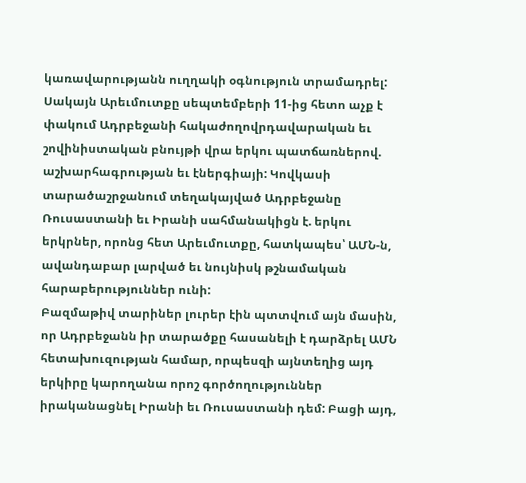կառավարությանն ուղղակի օգնություն տրամադրել: Սակայն Արեւմուտքը սեպտեմբերի 11-ից հետո աչք է փակում Ադրբեջանի հակաժողովրդավարական եւ շովինիստական բնույթի վրա երկու պատճառներով. աշխարհագրության եւ էներգիայի: Կովկասի տարածաշրջանում տեղակայված Ադրբեջանը Ռուսաստանի եւ Իրանի սահմանակիցն է. երկու երկրներ, որոնց հետ Արեւմուտքը, հատկապես՝ ԱՄՆ-ն, ավանդաբար լարված եւ նույնիսկ թշնամական հարաբերություններ ունի:
Բազմաթիվ տարիներ լուրեր էին պտտվում այն մասին, որ Ադրբեջանն իր տարածքը հասանելի է դարձրել ԱՄՆ հետախուզության համար, որպեսզի այնտեղից այդ երկիրը կարողանա որոշ գործողություններ իրականացնել Իրանի եւ Ռուսաստանի դեմ: Բացի այդ,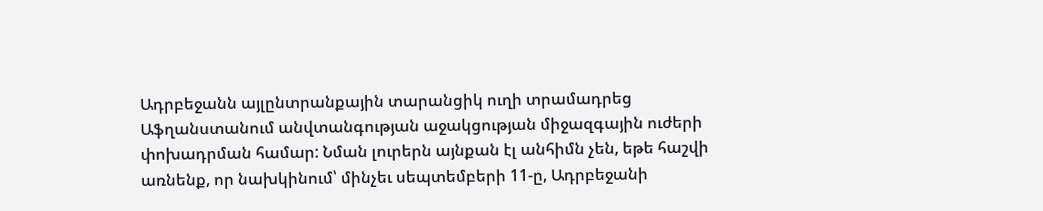Ադրբեջանն այլընտրանքային տարանցիկ ուղի տրամադրեց Աֆղանստանում անվտանգության աջակցության միջազգային ուժերի փոխադրման համար: Նման լուրերն այնքան էլ անհիմն չեն, եթե հաշվի առնենք, որ նախկինում՝ մինչեւ սեպտեմբերի 11-ը, Ադրբեջանի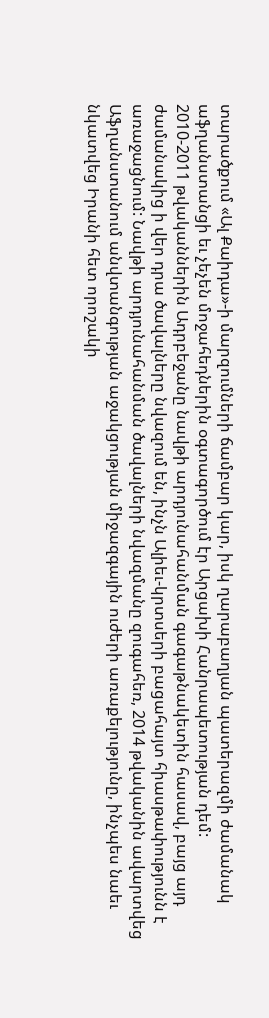տարածքում «Ալ Քաիդա»-ի մարզումների ճամբար կար, իսկ ղարաբաղյան պատերազմի ժամանակ աֆղանստանցի եւ չեչեն մոջահեդներին օգտագործում էր Արցախի Հանրապետության դեմ:
2010-2011 թվականներին Ադրբեջանը նավթի արդյունահանման գագաթնակետին հասավ, բայց այդ ժամանակից ի վեր դրա ծավալները նվազում են, ինչն Ալիեւ-կրտսերի բացահայտ հիասթափությունն է առաջացնում: Նավթի արդյունահանման ծավալների նվազմանը զուգահեռ, 2014 թվականին ավարտվեց Աֆղանստանում անվտանգության աջակցության միջազգային ուժերի առաքելությունը, ինչպես նաեւ նկատվեց Իրանի հետ որոշակի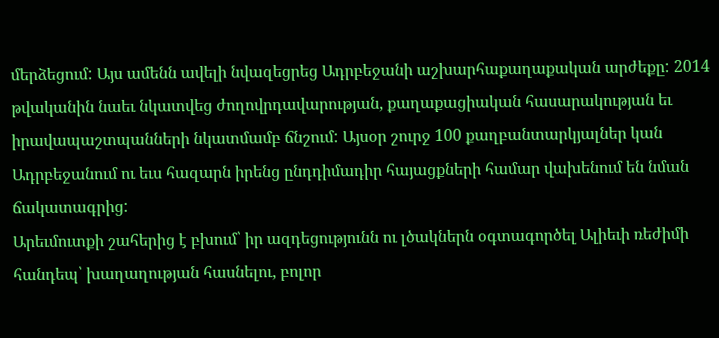մերձեցում: Այս ամենն ավելի նվազեցրեց Ադրբեջանի աշխարհաքաղաքական արժեքը: 2014 թվականին նաեւ նկատվեց ժողովրդավարության, քաղաքացիական հասարակության եւ իրավապաշտպանների նկատմամբ ճնշում: Այսօր շուրջ 100 քաղբանտարկյալներ կան Ադրբեջանում ու եւս հազարն իրենց ընդդիմադիր հայացքների համար վախենում են նման ճակատագրից:
Արեւմուտքի շահերից է բխում՝ իր ազդեցությունն ու լծակներն օգտագործել Ալիեւի ռեժիմի հանդեպ՝ խաղաղության հասնելու, բոլոր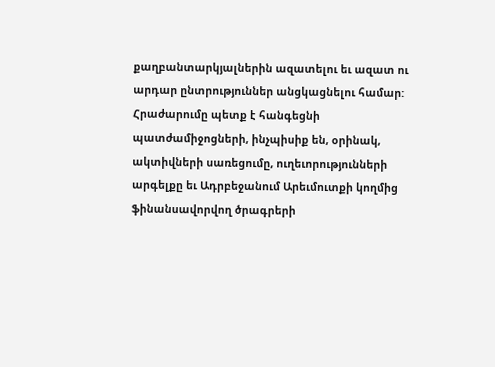քաղբանտարկյալներին ազատելու եւ ազատ ու արդար ընտրություններ անցկացնելու համար: Հրաժարումը պետք է հանգեցնի պատժամիջոցների, ինչպիսիք են, օրինակ, ակտիվների սառեցումը, ուղեւորությունների արգելքը եւ Ադրբեջանում Արեւմուտքի կողմից ֆինանսավորվող ծրագրերի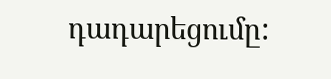դադարեցումը: